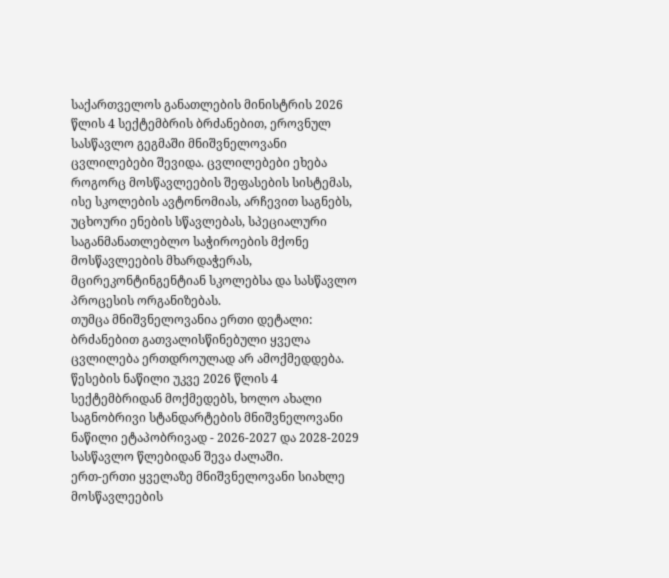საქართველოს განათლების მინისტრის 2026 წლის 4 სექტემბრის ბრძანებით, ეროვნულ სასწავლო გეგმაში მნიშვნელოვანი ცვლილებები შევიდა. ცვლილებები ეხება როგორც მოსწავლეების შეფასების სისტემას, ისე სკოლების ავტონომიას, არჩევით საგნებს, უცხოური ენების სწავლებას, სპეციალური საგანმანათლებლო საჭიროების მქონე მოსწავლეების მხარდაჭერას, მცირეკონტინგენტიან სკოლებსა და სასწავლო პროცესის ორგანიზებას.
თუმცა მნიშვნელოვანია ერთი დეტალი: ბრძანებით გათვალისწინებული ყველა ცვლილება ერთდროულად არ ამოქმედდება. წესების ნაწილი უკვე 2026 წლის 4 სექტემბრიდან მოქმედებს, ხოლო ახალი საგნობრივი სტანდარტების მნიშვნელოვანი ნაწილი ეტაპობრივად - 2026-2027 და 2028-2029 სასწავლო წლებიდან შევა ძალაში.
ერთ-ერთი ყველაზე მნიშვნელოვანი სიახლე მოსწავლეების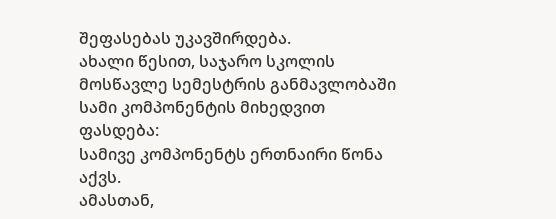შეფასებას უკავშირდება.
ახალი წესით, საჯარო სკოლის მოსწავლე სემესტრის განმავლობაში სამი კომპონენტის მიხედვით ფასდება:
სამივე კომპონენტს ერთნაირი წონა აქვს.
ამასთან,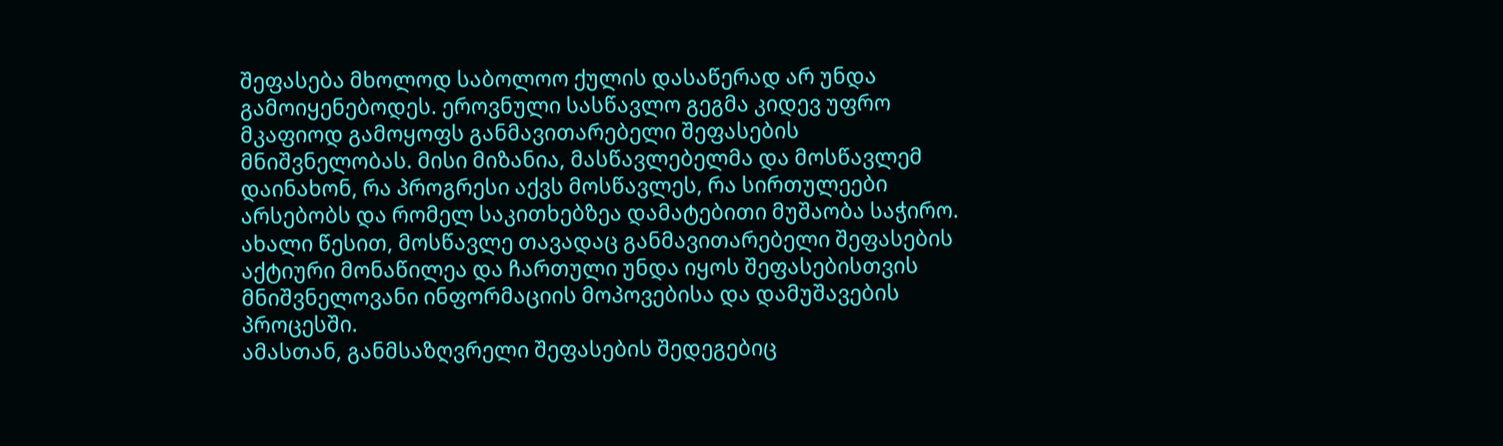შეფასება მხოლოდ საბოლოო ქულის დასაწერად არ უნდა გამოიყენებოდეს. ეროვნული სასწავლო გეგმა კიდევ უფრო მკაფიოდ გამოყოფს განმავითარებელი შეფასების მნიშვნელობას. მისი მიზანია, მასწავლებელმა და მოსწავლემ დაინახონ, რა პროგრესი აქვს მოსწავლეს, რა სირთულეები არსებობს და რომელ საკითხებზეა დამატებითი მუშაობა საჭირო.
ახალი წესით, მოსწავლე თავადაც განმავითარებელი შეფასების აქტიური მონაწილეა და ჩართული უნდა იყოს შეფასებისთვის მნიშვნელოვანი ინფორმაციის მოპოვებისა და დამუშავების პროცესში.
ამასთან, განმსაზღვრელი შეფასების შედეგებიც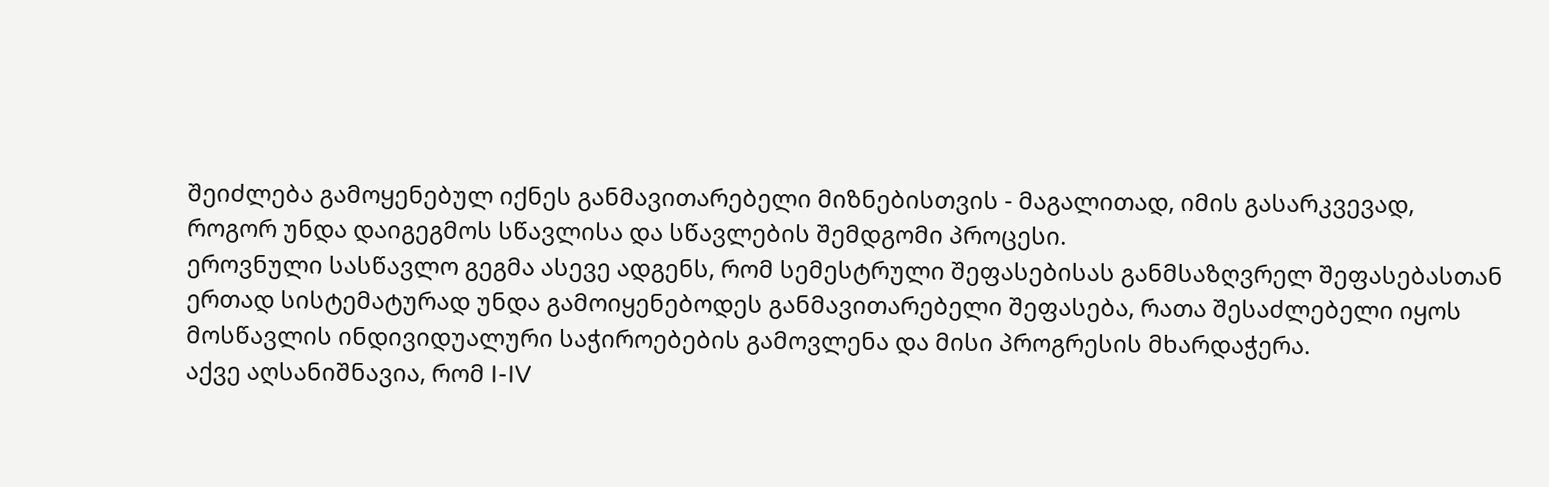შეიძლება გამოყენებულ იქნეს განმავითარებელი მიზნებისთვის - მაგალითად, იმის გასარკვევად, როგორ უნდა დაიგეგმოს სწავლისა და სწავლების შემდგომი პროცესი.
ეროვნული სასწავლო გეგმა ასევე ადგენს, რომ სემესტრული შეფასებისას განმსაზღვრელ შეფასებასთან ერთად სისტემატურად უნდა გამოიყენებოდეს განმავითარებელი შეფასება, რათა შესაძლებელი იყოს მოსწავლის ინდივიდუალური საჭიროებების გამოვლენა და მისი პროგრესის მხარდაჭერა.
აქვე აღსანიშნავია, რომ I-IV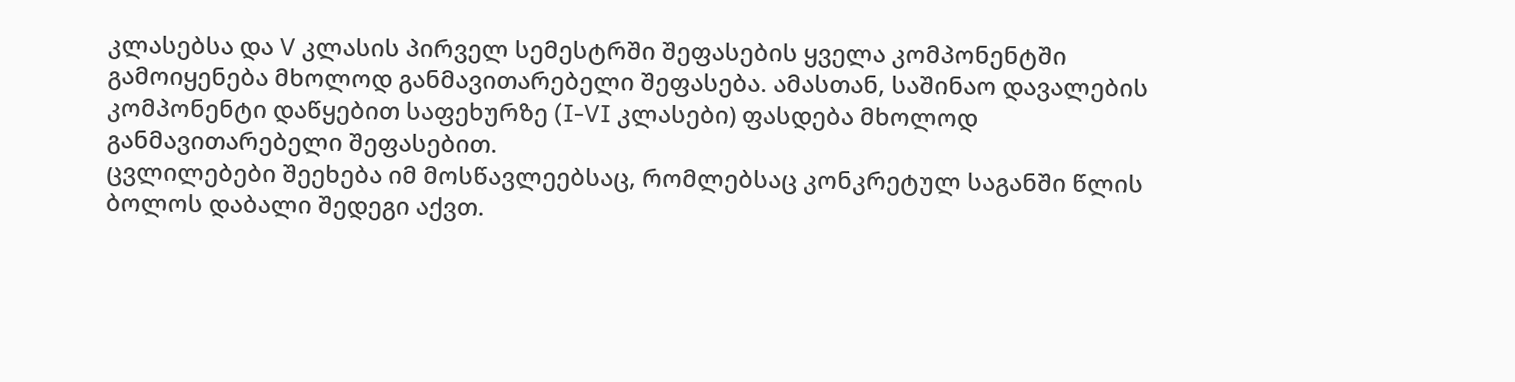კლასებსა და V კლასის პირველ სემესტრში შეფასების ყველა კომპონენტში გამოიყენება მხოლოდ განმავითარებელი შეფასება. ამასთან, საშინაო დავალების კომპონენტი დაწყებით საფეხურზე (I-VI კლასები) ფასდება მხოლოდ განმავითარებელი შეფასებით.
ცვლილებები შეეხება იმ მოსწავლეებსაც, რომლებსაც კონკრეტულ საგანში წლის ბოლოს დაბალი შედეგი აქვთ.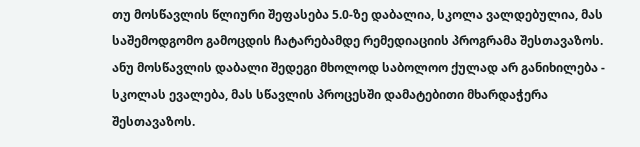თუ მოსწავლის წლიური შეფასება 5.0-ზე დაბალია, სკოლა ვალდებულია, მას საშემოდგომო გამოცდის ჩატარებამდე რემედიაციის პროგრამა შესთავაზოს.
ანუ მოსწავლის დაბალი შედეგი მხოლოდ საბოლოო ქულად არ განიხილება - სკოლას ევალება, მას სწავლის პროცესში დამატებითი მხარდაჭერა შესთავაზოს.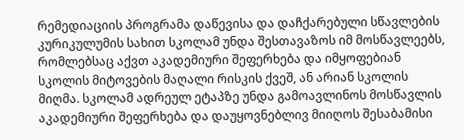რემედიაციის პროგრამა დაწევისა და დაჩქარებული სწავლების კურიკულუმის სახით სკოლამ უნდა შესთავაზოს იმ მოსწავლეებს, რომლებსაც აქვთ აკადემიური შეფერხება და იმყოფებიან სკოლის მიტოვების მაღალი რისკის ქვეშ, ან არიან სკოლის მიღმა. სკოლამ ადრეულ ეტაპზე უნდა გამოავლინოს მოსწავლის აკადემიური შეფერხება და დაუყოვნებლივ მიიღოს შესაბამისი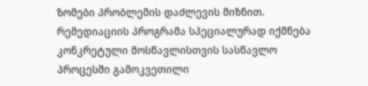ზომები პრობლემის დაძლევის მიზნით. რემედიაციის პროგრამა სპეციალურად იქმნება კონკრეტული მოსწავლისთვის სასწავლო პროცესში გამოკვეთილი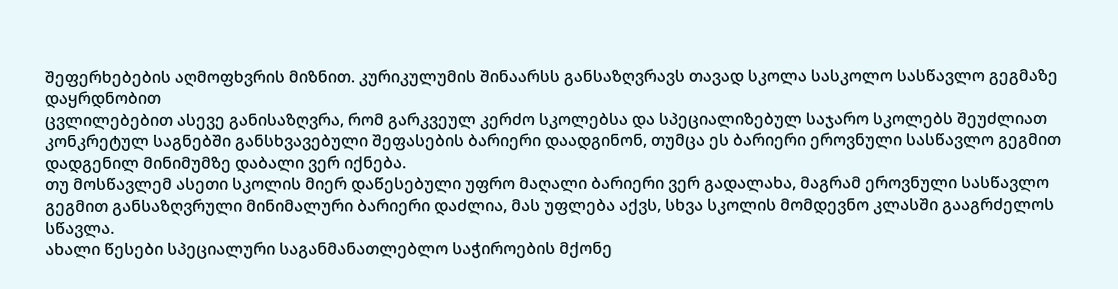შეფერხებების აღმოფხვრის მიზნით. კურიკულუმის შინაარსს განსაზღვრავს თავად სკოლა სასკოლო სასწავლო გეგმაზე დაყრდნობით
ცვლილებებით ასევე განისაზღვრა, რომ გარკვეულ კერძო სკოლებსა და სპეციალიზებულ საჯარო სკოლებს შეუძლიათ კონკრეტულ საგნებში განსხვავებული შეფასების ბარიერი დაადგინონ, თუმცა ეს ბარიერი ეროვნული სასწავლო გეგმით დადგენილ მინიმუმზე დაბალი ვერ იქნება.
თუ მოსწავლემ ასეთი სკოლის მიერ დაწესებული უფრო მაღალი ბარიერი ვერ გადალახა, მაგრამ ეროვნული სასწავლო გეგმით განსაზღვრული მინიმალური ბარიერი დაძლია, მას უფლება აქვს, სხვა სკოლის მომდევნო კლასში გააგრძელოს სწავლა.
ახალი წესები სპეციალური საგანმანათლებლო საჭიროების მქონე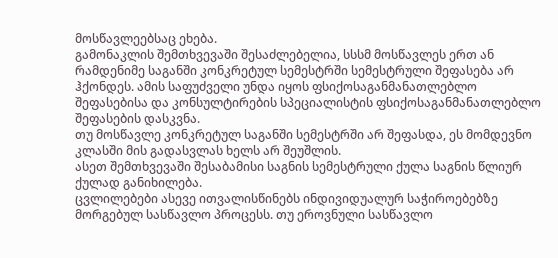მოსწავლეებსაც ეხება.
გამონაკლის შემთხვევაში შესაძლებელია, სსსმ მოსწავლეს ერთ ან რამდენიმე საგანში კონკრეტულ სემესტრში სემესტრული შეფასება არ ჰქონდეს. ამის საფუძველი უნდა იყოს ფსიქოსაგანმანათლებლო შეფასებისა და კონსულტირების სპეციალისტის ფსიქოსაგანმანათლებლო შეფასების დასკვნა.
თუ მოსწავლე კონკრეტულ საგანში სემესტრში არ შეფასდა, ეს მომდევნო კლასში მის გადასვლას ხელს არ შეუშლის.
ასეთ შემთხვევაში შესაბამისი საგნის სემესტრული ქულა საგნის წლიურ ქულად განიხილება.
ცვლილებები ასევე ითვალისწინებს ინდივიდუალურ საჭიროებებზე მორგებულ სასწავლო პროცესს. თუ ეროვნული სასწავლო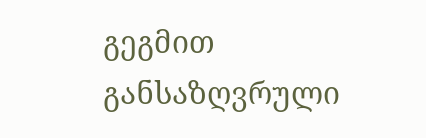გეგმით განსაზღვრული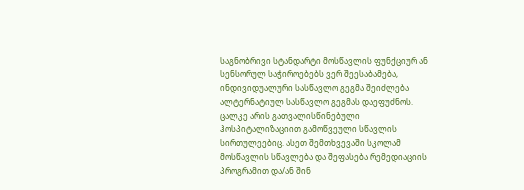საგნობრივი სტანდარტი მოსწავლის ფუნქციურ ან სენსორულ საჭიროებებს ვერ შეესაბამება, ინდივიდუალური სასწავლო გეგმა შეიძლება ალტერნატიულ სასწავლო გეგმას დაეფუძნოს.
ცალკე არის გათვალისწინებული ჰოსპიტალიზაციით გამოწვეული სწავლის სირთულეებიც. ასეთ შემთხვევაში სკოლამ მოსწავლის სწავლება და შეფასება რემედიაციის პროგრამით და/ან შინ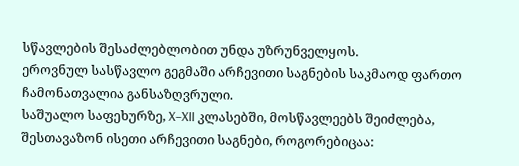სწავლების შესაძლებლობით უნდა უზრუნველყოს.
ეროვნულ სასწავლო გეგმაში არჩევითი საგნების საკმაოდ ფართო ჩამონათვალია განსაზღვრული.
საშუალო საფეხურზე, X–XII კლასებში, მოსწავლეებს შეიძლება, შესთავაზონ ისეთი არჩევითი საგნები, როგორებიცაა: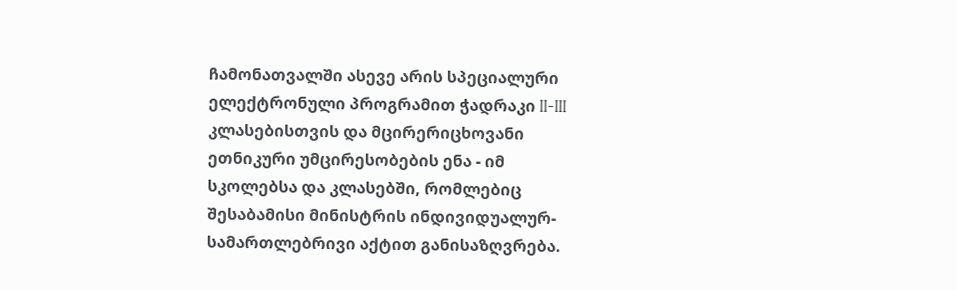ჩამონათვალში ასევე არის სპეციალური ელექტრონული პროგრამით ჭადრაკი II-III კლასებისთვის და მცირერიცხოვანი ეთნიკური უმცირესობების ენა - იმ სკოლებსა და კლასებში, რომლებიც შესაბამისი მინისტრის ინდივიდუალურ-სამართლებრივი აქტით განისაზღვრება.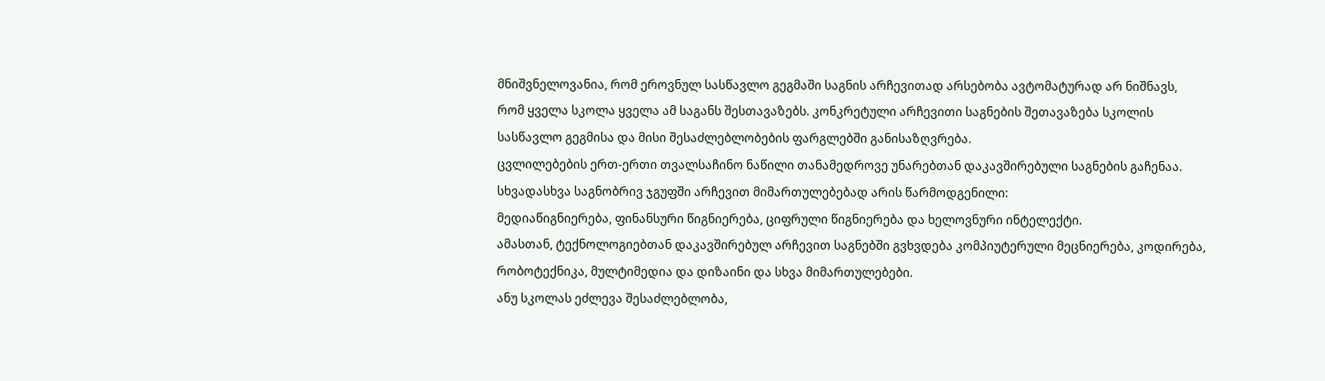მნიშვნელოვანია, რომ ეროვნულ სასწავლო გეგმაში საგნის არჩევითად არსებობა ავტომატურად არ ნიშნავს, რომ ყველა სკოლა ყველა ამ საგანს შესთავაზებს. კონკრეტული არჩევითი საგნების შეთავაზება სკოლის სასწავლო გეგმისა და მისი შესაძლებლობების ფარგლებში განისაზღვრება.
ცვლილებების ერთ-ერთი თვალსაჩინო ნაწილი თანამედროვე უნარებთან დაკავშირებული საგნების გაჩენაა.
სხვადასხვა საგნობრივ ჯგუფში არჩევით მიმართულებებად არის წარმოდგენილი:
მედიაწიგნიერება, ფინანსური წიგნიერება, ციფრული წიგნიერება და ხელოვნური ინტელექტი.
ამასთან, ტექნოლოგიებთან დაკავშირებულ არჩევით საგნებში გვხვდება კომპიუტერული მეცნიერება, კოდირება, რობოტექნიკა, მულტიმედია და დიზაინი და სხვა მიმართულებები.
ანუ სკოლას ეძლევა შესაძლებლობა,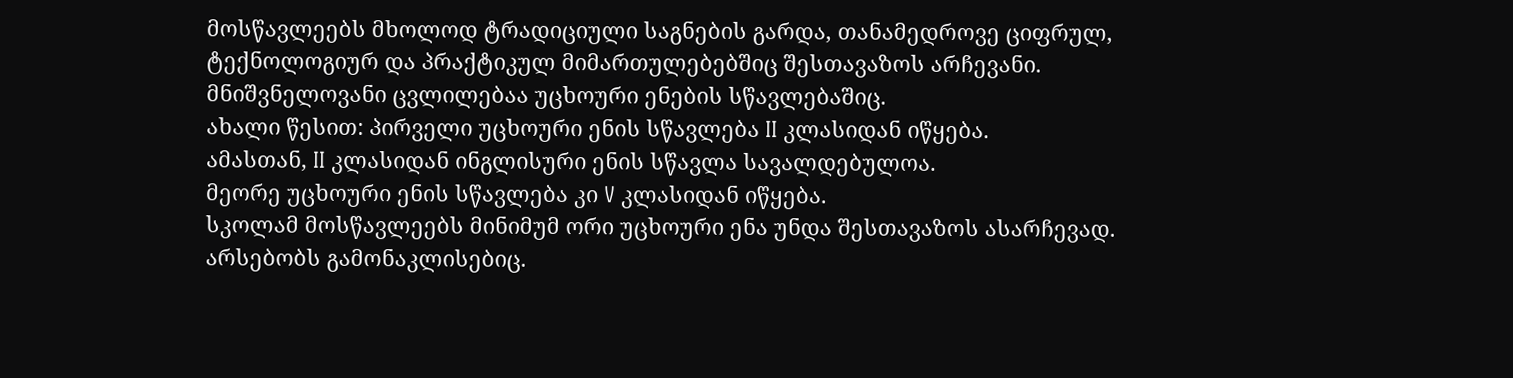მოსწავლეებს მხოლოდ ტრადიციული საგნების გარდა, თანამედროვე ციფრულ, ტექნოლოგიურ და პრაქტიკულ მიმართულებებშიც შესთავაზოს არჩევანი.
მნიშვნელოვანი ცვლილებაა უცხოური ენების სწავლებაშიც.
ახალი წესით: პირველი უცხოური ენის სწავლება II კლასიდან იწყება.
ამასთან, II კლასიდან ინგლისური ენის სწავლა სავალდებულოა.
მეორე უცხოური ენის სწავლება კი V კლასიდან იწყება.
სკოლამ მოსწავლეებს მინიმუმ ორი უცხოური ენა უნდა შესთავაზოს ასარჩევად.
არსებობს გამონაკლისებიც.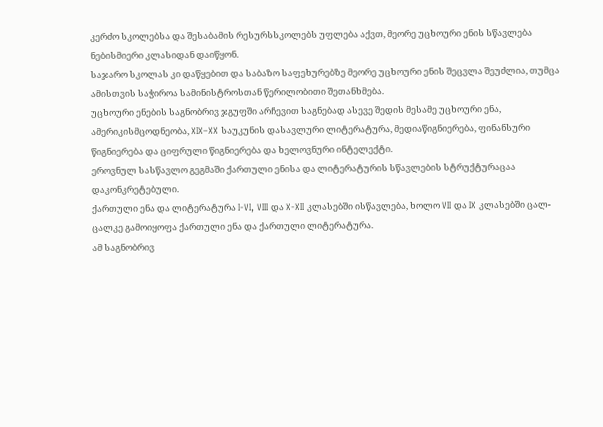კერძო სკოლებსა და შესაბამის რესურსსკოლებს უფლება აქვთ, მეორე უცხოური ენის სწავლება ნებისმიერი კლასიდან დაიწყონ.
საჯარო სკოლას კი დაწყებით და საბაზო საფეხურებზე მეორე უცხოური ენის შეცვლა შეუძლია, თუმცა ამისთვის საჭიროა სამინისტროსთან წერილობითი შეთანხმება.
უცხოური ენების საგნობრივ ჯგუფში არჩევით საგნებად ასევე შედის მესამე უცხოური ენა, ამერიკისმცოდნეობა, XIX–XX საუკუნის დასავლური ლიტერატურა, მედიაწიგნიერება, ფინანსური წიგნიერება და ციფრული წიგნიერება და ხელოვნური ინტელექტი.
ეროვნულ სასწავლო გეგმაში ქართული ენისა და ლიტერატურის სწავლების სტრუქტურაცაა დაკონკრეტებული.
ქართული ენა და ლიტერატურა I-VI, VIII და X-XII კლასებში ისწავლება, ხოლო VII და IX კლასებში ცალ-ცალკე გამოიყოფა ქართული ენა და ქართული ლიტერატურა.
ამ საგნობრივ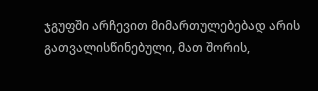ჯგუფში არჩევით მიმართულებებად არის გათვალისწინებული, მათ შორის,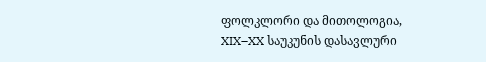ფოლკლორი და მითოლოგია, XIX–XX საუკუნის დასავლური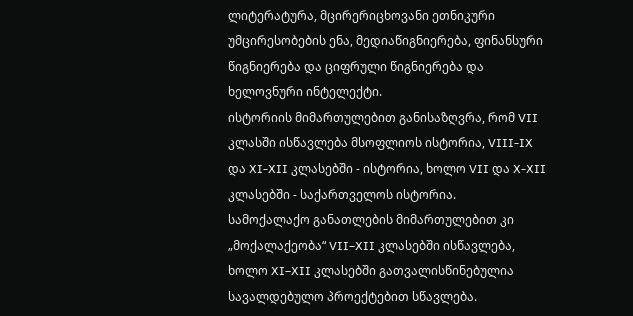ლიტერატურა, მცირერიცხოვანი ეთნიკური უმცირესობების ენა, მედიაწიგნიერება, ფინანსური წიგნიერება და ციფრული წიგნიერება და ხელოვნური ინტელექტი.
ისტორიის მიმართულებით განისაზღვრა, რომ VII კლასში ისწავლება მსოფლიოს ისტორია, VIII-IX და XI-XII კლასებში - ისტორია, ხოლო VII და X-XII კლასებში - საქართველოს ისტორია.
სამოქალაქო განათლების მიმართულებით კი „მოქალაქეობა“ VII–XII კლასებში ისწავლება, ხოლო XI–XII კლასებში გათვალისწინებულია სავალდებულო პროექტებით სწავლება.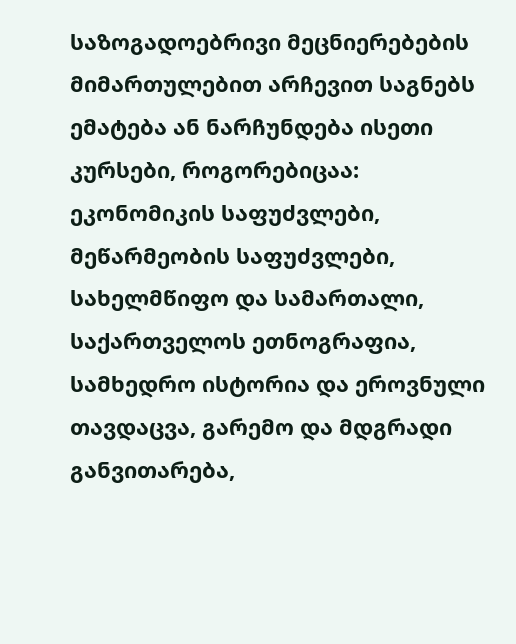საზოგადოებრივი მეცნიერებების მიმართულებით არჩევით საგნებს ემატება ან ნარჩუნდება ისეთი კურსები, როგორებიცაა: ეკონომიკის საფუძვლები, მეწარმეობის საფუძვლები, სახელმწიფო და სამართალი, საქართველოს ეთნოგრაფია, სამხედრო ისტორია და ეროვნული თავდაცვა, გარემო და მდგრადი განვითარება,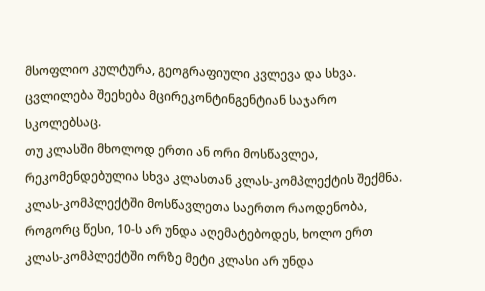მსოფლიო კულტურა, გეოგრაფიული კვლევა და სხვა.
ცვლილება შეეხება მცირეკონტინგენტიან საჯარო სკოლებსაც.
თუ კლასში მხოლოდ ერთი ან ორი მოსწავლეა, რეკომენდებულია სხვა კლასთან კლას-კომპლექტის შექმნა.
კლას-კომპლექტში მოსწავლეთა საერთო რაოდენობა, როგორც წესი, 10-ს არ უნდა აღემატებოდეს, ხოლო ერთ კლას-კომპლექტში ორზე მეტი კლასი არ უნდა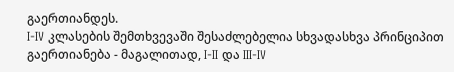გაერთიანდეს.
I-IV კლასების შემთხვევაში შესაძლებელია სხვადასხვა პრინციპით გაერთიანება - მაგალითად, I-II და III-IV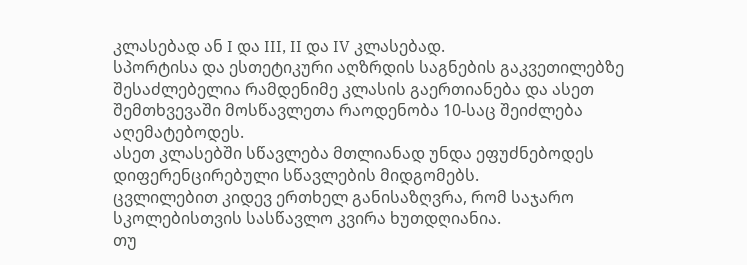კლასებად ან I და III, II და IV კლასებად.
სპორტისა და ესთეტიკური აღზრდის საგნების გაკვეთილებზე შესაძლებელია რამდენიმე კლასის გაერთიანება და ასეთ შემთხვევაში მოსწავლეთა რაოდენობა 10-საც შეიძლება აღემატებოდეს.
ასეთ კლასებში სწავლება მთლიანად უნდა ეფუძნებოდეს დიფერენცირებული სწავლების მიდგომებს.
ცვლილებით კიდევ ერთხელ განისაზღვრა, რომ საჯარო სკოლებისთვის სასწავლო კვირა ხუთდღიანია.
თუ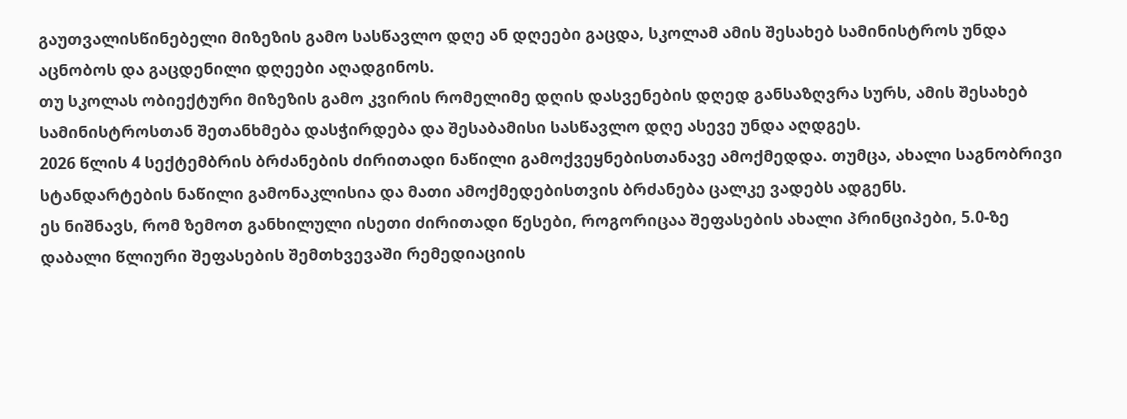გაუთვალისწინებელი მიზეზის გამო სასწავლო დღე ან დღეები გაცდა, სკოლამ ამის შესახებ სამინისტროს უნდა აცნობოს და გაცდენილი დღეები აღადგინოს.
თუ სკოლას ობიექტური მიზეზის გამო კვირის რომელიმე დღის დასვენების დღედ განსაზღვრა სურს, ამის შესახებ სამინისტროსთან შეთანხმება დასჭირდება და შესაბამისი სასწავლო დღე ასევე უნდა აღდგეს.
2026 წლის 4 სექტემბრის ბრძანების ძირითადი ნაწილი გამოქვეყნებისთანავე ამოქმედდა. თუმცა, ახალი საგნობრივი სტანდარტების ნაწილი გამონაკლისია და მათი ამოქმედებისთვის ბრძანება ცალკე ვადებს ადგენს.
ეს ნიშნავს, რომ ზემოთ განხილული ისეთი ძირითადი წესები, როგორიცაა შეფასების ახალი პრინციპები, 5.0-ზე დაბალი წლიური შეფასების შემთხვევაში რემედიაციის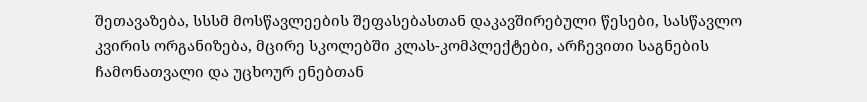შეთავაზება, სსსმ მოსწავლეების შეფასებასთან დაკავშირებული წესები, სასწავლო კვირის ორგანიზება, მცირე სკოლებში კლას-კომპლექტები, არჩევითი საგნების ჩამონათვალი და უცხოურ ენებთან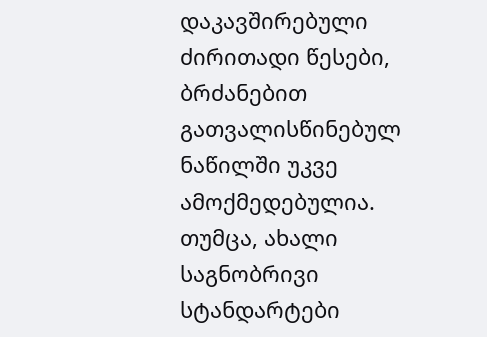დაკავშირებული ძირითადი წესები, ბრძანებით გათვალისწინებულ ნაწილში უკვე ამოქმედებულია.
თუმცა, ახალი საგნობრივი სტანდარტები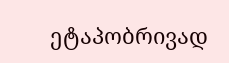ეტაპობრივად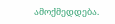ამოქმედდება.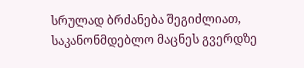სრულად ბრძანება შეგიძლიათ, საკანონმდებლო მაცნეს გვერდზე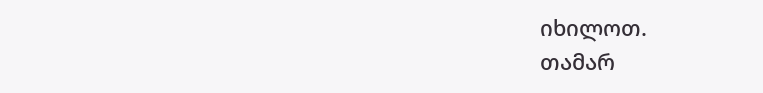იხილოთ.
თამარ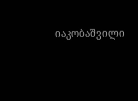იაკობაშვილი